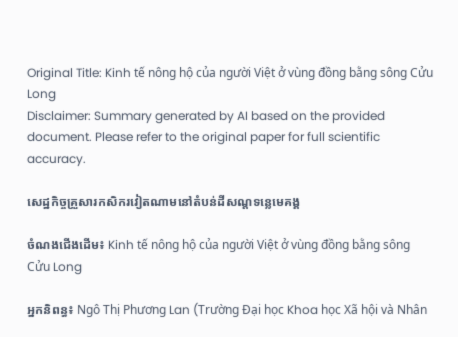Original Title: Kinh tế nông hộ của người Việt ở vùng đồng bằng sông Cửu Long
Disclaimer: Summary generated by AI based on the provided document. Please refer to the original paper for full scientific accuracy.

សេដ្ឋកិច្ចគ្រួសារកសិករវៀតណាមនៅតំបន់ដីសណ្ដទន្លេមេគង្គ

ចំណងជើងដើម៖ Kinh tế nông hộ của người Việt ở vùng đồng bằng sông Cửu Long

អ្នកនិពន្ធ៖ Ngô Thị Phương Lan (Trường Đại học Khoa học Xã hội và Nhân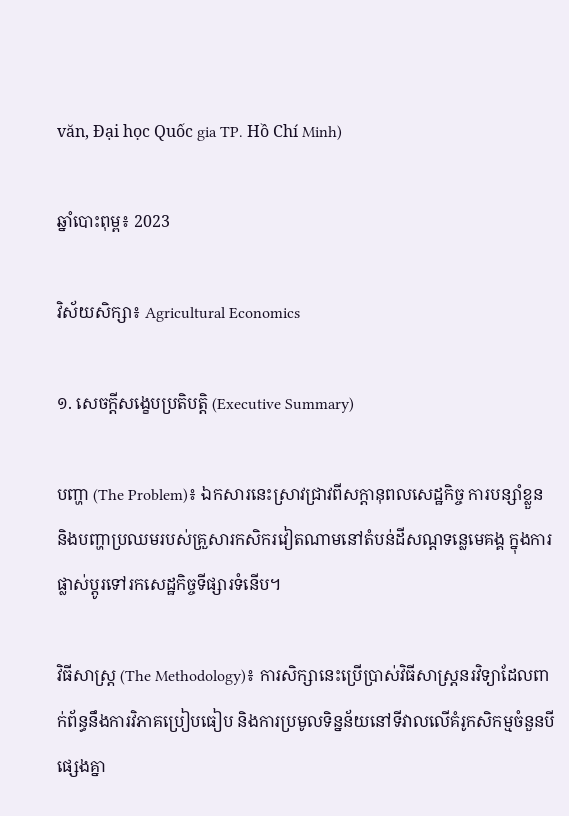văn, Đại học Quốc gia TP. Hồ Chí Minh)

ឆ្នាំបោះពុម្ព៖ 2023

វិស័យសិក្សា៖ Agricultural Economics

១. សេចក្តីសង្ខេបប្រតិបត្តិ (Executive Summary)

បញ្ហា (The Problem)៖ ឯកសារនេះស្រាវជ្រាវពីសក្ដានុពលសេដ្ឋកិច្ច ការបន្សាំខ្លួន និងបញ្ហាប្រឈមរបស់គ្រួសារកសិករវៀតណាមនៅតំបន់ដីសណ្ដទន្លេមេគង្គ ក្នុងការផ្លាស់ប្តូរទៅរកសេដ្ឋកិច្ចទីផ្សារទំនើប។

វិធីសាស្ត្រ (The Methodology)៖ ការសិក្សានេះប្រើប្រាស់វិធីសាស្រ្តនរវិទ្យាដែលពាក់ព័ន្ធនឹងការវិភាគប្រៀបធៀប និងការប្រមូលទិន្នន័យនៅទីវាលលើគំរូកសិកម្មចំនួនបីផ្សេងគ្នា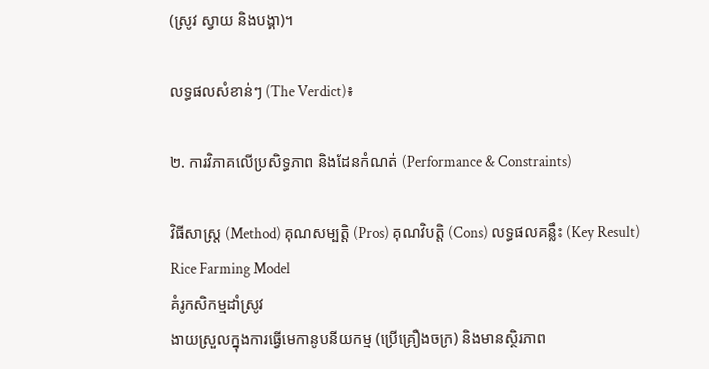(ស្រូវ ស្វាយ និងបង្គា)។

លទ្ធផលសំខាន់ៗ (The Verdict)៖

២. ការវិភាគលើប្រសិទ្ធភាព និងដែនកំណត់ (Performance & Constraints)

វិធីសាស្ត្រ (Method) គុណសម្បត្តិ (Pros) គុណវិបត្តិ (Cons) លទ្ធផលគន្លឹះ (Key Result)
Rice Farming Model
គំរូកសិកម្មដាំស្រូវ
ងាយស្រួលក្នុងការធ្វើមេកានូបនីយកម្ម (ប្រើគ្រឿងចក្រ) និងមានស្ថិរភាព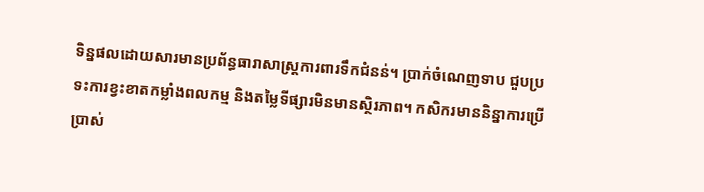ទិន្នផលដោយសារមានប្រព័ន្ធធារាសាស្ត្រការពារទឹកជំនន់។ ប្រាក់ចំណេញទាប ជួបប្រទះការខ្វះខាតកម្លាំងពលកម្ម និងតម្លៃទីផ្សារមិនមានស្ថិរភាព។ កសិករមាននិន្នាការប្រើប្រាស់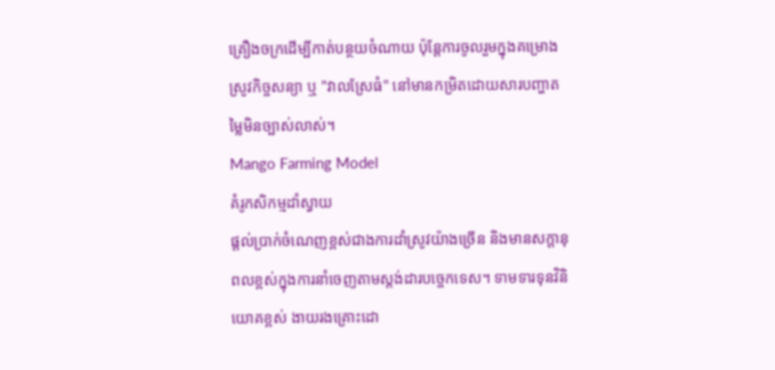គ្រឿងចក្រដើម្បីកាត់បន្ថយចំណាយ ប៉ុន្តែការចូលរួមក្នុងគម្រោងស្រូវកិច្ចសន្យា ឬ "វាលស្រែធំ" នៅមានកម្រិតដោយសារបញ្ហាតម្លៃមិនច្បាស់លាស់។
Mango Farming Model
គំរូកសិកម្មដាំស្វាយ
ផ្តល់ប្រាក់ចំណេញខ្ពស់ជាងការដាំស្រូវយ៉ាងច្រើន និងមានសក្តានុពលខ្ពស់ក្នុងការនាំចេញតាមស្តង់ដារបច្ចេកទេស។ ទាមទារទុនវិនិយោគខ្ពស់ ងាយរងគ្រោះដោ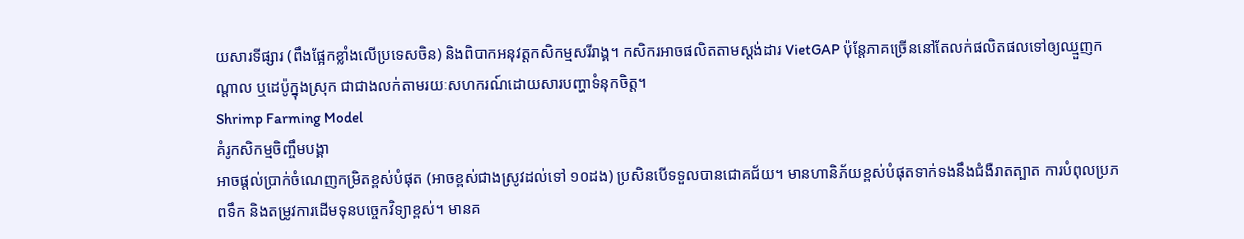យសារទីផ្សារ (ពឹងផ្អែកខ្លាំងលើប្រទេសចិន) និងពិបាកអនុវត្តកសិកម្មសរីរាង្គ។ កសិករអាចផលិតតាមស្តង់ដារ VietGAP ប៉ុន្តែភាគច្រើននៅតែលក់ផលិតផលទៅឲ្យឈ្មួញកណ្តាល ឬដេប៉ូក្នុងស្រុក ជាជាងលក់តាមរយៈសហករណ៍ដោយសារបញ្ហាទំនុកចិត្ត។
Shrimp Farming Model
គំរូកសិកម្មចិញ្ចឹមបង្គា
អាចផ្តល់ប្រាក់ចំណេញកម្រិតខ្ពស់បំផុត (អាចខ្ពស់ជាងស្រូវដល់ទៅ ១០ដង) ប្រសិនបើទទួលបានជោគជ័យ។ មានហានិភ័យខ្ពស់បំផុតទាក់ទងនឹងជំងឺរាតត្បាត ការបំពុលប្រភពទឹក និងតម្រូវការដើមទុនបច្ចេកវិទ្យាខ្ពស់។ មានគ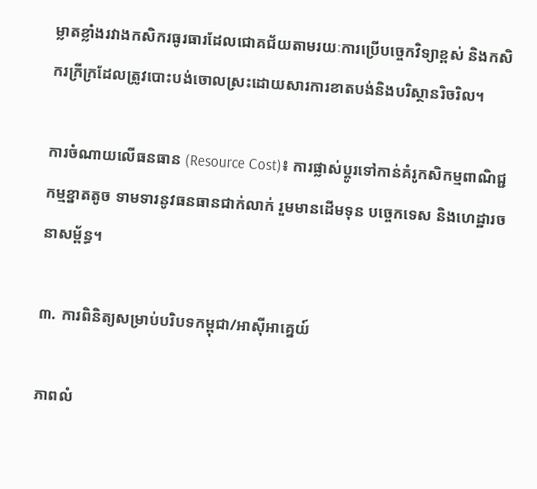ម្លាតខ្លាំងរវាងកសិករធូរធារដែលជោគជ័យតាមរយៈការប្រើបច្ចេកវិទ្យាខ្ពស់ និងកសិករក្រីក្រដែលត្រូវបោះបង់ចោលស្រះដោយសារការខាតបង់និងបរិស្ថានរិចរិល។

ការចំណាយលើធនធាន (Resource Cost)៖ ការផ្លាស់ប្តូរទៅកាន់គំរូកសិកម្មពាណិជ្ជកម្មខ្នាតតូច ទាមទារនូវធនធានជាក់លាក់ រួមមានដើមទុន បច្ចេកទេស និងហេដ្ឋារចនាសម្ព័ន្ធ។

៣. ការពិនិត្យសម្រាប់បរិបទកម្ពុជា/អាស៊ីអាគ្នេយ៍

ភាពលំ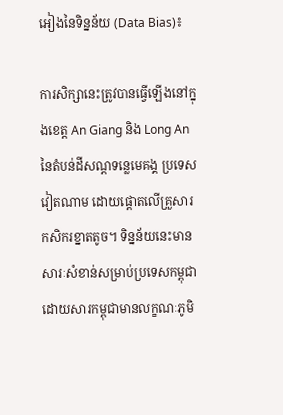អៀងនៃទិន្នន័យ (Data Bias)៖

ការសិក្សានេះត្រូវបានធ្វើឡើងនៅក្នុងខេត្ត An Giang និង Long An នៃតំបន់ដីសណ្ដទន្លេមេគង្គ ប្រទេសវៀតណាម ដោយផ្តោតលើគ្រួសារកសិករខ្នាតតូច។ ទិន្នន័យនេះមានសារៈសំខាន់សម្រាប់ប្រទេសកម្ពុជា ដោយសារកម្ពុជាមានលក្ខណៈភូមិ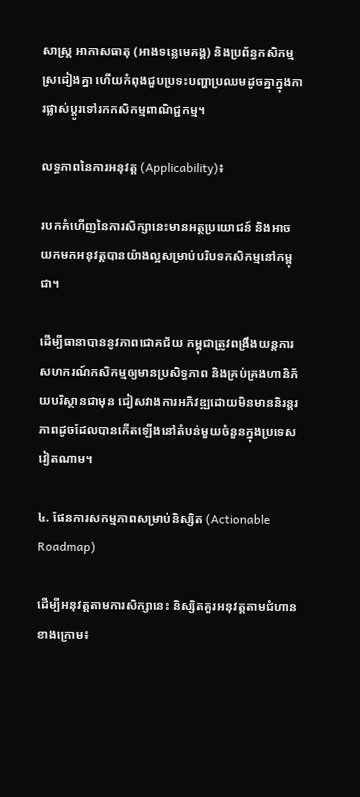សាស្ត្រ អាកាសធាតុ (អាងទន្លេមេគង្គ) និងប្រព័ន្ធកសិកម្មស្រដៀងគ្នា ហើយកំពុងជួបប្រទះបញ្ហាប្រឈមដូចគ្នាក្នុងការផ្លាស់ប្តូរទៅរកកសិកម្មពាណិជ្ជកម្ម។

លទ្ធភាពនៃការអនុវត្ត (Applicability)៖

របកគំហើញនៃការសិក្សានេះមានអត្ថប្រយោជន៍ និងអាចយកមកអនុវត្តបានយ៉ាងល្អសម្រាប់បរិបទកសិកម្មនៅកម្ពុជា។

ដើម្បីធានាបាននូវភាពជោគជ័យ កម្ពុជាត្រូវពង្រឹងយន្តការសហករណ៍កសិកម្មឲ្យមានប្រសិទ្ធភាព និងគ្រប់គ្រងហានិភ័យបរិស្ថានជាមុន ជៀសវាងការអភិវឌ្ឍដោយមិនមាននិរន្តរភាពដូចដែលបានកើតឡើងនៅតំបន់មួយចំនួនក្នុងប្រទេសវៀតណាម។

៤. ផែនការសកម្មភាពសម្រាប់និស្សិត (Actionable Roadmap)

ដើម្បីអនុវត្តតាមការសិក្សានេះ និស្សិតគួរអនុវត្តតាមជំហានខាងក្រោម៖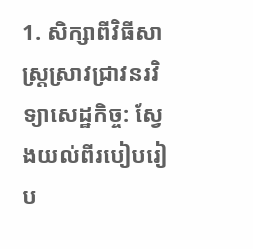1. សិក្សាពីវិធីសាស្ត្រស្រាវជ្រាវនរវិទ្យាសេដ្ឋកិច្ច: ស្វែងយល់ពីរបៀបរៀប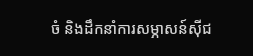ចំ និងដឹកនាំការសម្ភាសន៍ស៊ីជ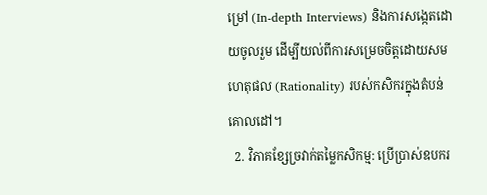ម្រៅ (In-depth Interviews) និងការសង្កេតដោយចូលរួម ដើម្បីយល់ពីការសម្រេចចិត្តដោយសមហេតុផល (Rationality) របស់កសិករក្នុងតំបន់គោលដៅ។
  2. វិភាគខ្សែច្រវាក់តម្លៃកសិកម្ម: ប្រើប្រាស់ឧបករ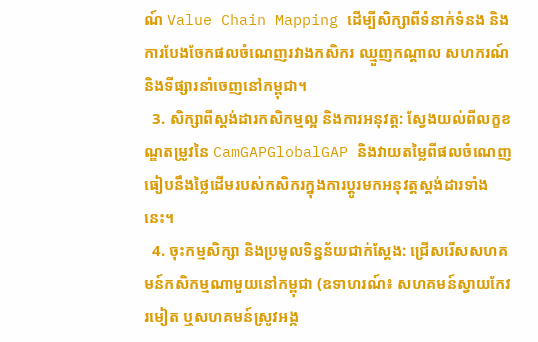ណ៍ Value Chain Mapping ដើម្បីសិក្សាពីទំនាក់ទំនង និងការបែងចែកផលចំណេញរវាងកសិករ ឈ្មួញកណ្តាល សហករណ៍ និងទីផ្សារនាំចេញនៅកម្ពុជា។
  3. សិក្សាពីស្តង់ដារកសិកម្មល្អ និងការអនុវត្ត: ស្វែងយល់ពីលក្ខខណ្ឌតម្រូវនៃ CamGAPGlobalGAP និងវាយតម្លៃពីផលចំណេញធៀបនឹងថ្លៃដើមរបស់កសិករក្នុងការប្តូរមកអនុវត្តស្តង់ដារទាំងនេះ។
  4. ចុះកម្មសិក្សា និងប្រមូលទិន្នន័យជាក់ស្តែង: ជ្រើសរើសសហគមន៍កសិកម្មណាមួយនៅកម្ពុជា (ឧទាហរណ៍៖ សហគមន៍ស្វាយកែវរមៀត ឬសហគមន៍ស្រូវអង្ក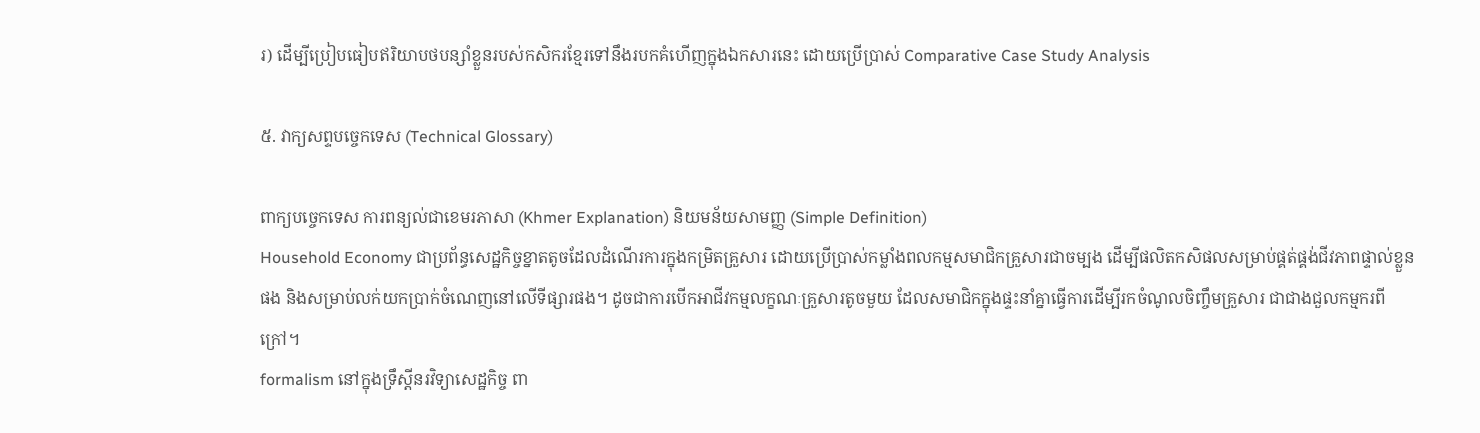រ) ដើម្បីប្រៀបធៀបឥរិយាបថបន្សាំខ្លួនរបស់កសិករខ្មែរទៅនឹងរបកគំហើញក្នុងឯកសារនេះ ដោយប្រើប្រាស់ Comparative Case Study Analysis

៥. វាក្យសព្ទបច្ចេកទេស (Technical Glossary)

ពាក្យបច្ចេកទេស ការពន្យល់ជាខេមរភាសា (Khmer Explanation) និយមន័យសាមញ្ញ (Simple Definition)
Household Economy ជាប្រព័ន្ធសេដ្ឋកិច្ចខ្នាតតូចដែលដំណើរការក្នុងកម្រិតគ្រួសារ ដោយប្រើប្រាស់កម្លាំងពលកម្មសមាជិកគ្រួសារជាចម្បង ដើម្បីផលិតកសិផលសម្រាប់ផ្គត់ផ្គង់ជីវភាពផ្ទាល់ខ្លួនផង និងសម្រាប់លក់យកប្រាក់ចំណេញនៅលើទីផ្សារផង។ ដូចជាការបើកអាជីវកម្មលក្ខណៈគ្រួសារតូចមួយ ដែលសមាជិកក្នុងផ្ទះនាំគ្នាធ្វើការដើម្បីរកចំណូលចិញ្ចឹមគ្រួសារ ជាជាងជួលកម្មករពីក្រៅ។
formalism នៅក្នុងទ្រឹស្តីនរវិទ្យាសេដ្ឋកិច្ច ពា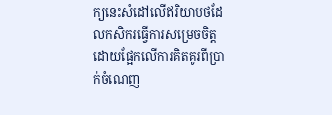ក្យនេះសំដៅលើឥរិយាបថដែលកសិករធ្វើការសម្រេចចិត្តដោយផ្អែកលើការគិតគូរពីប្រាក់ចំណេញ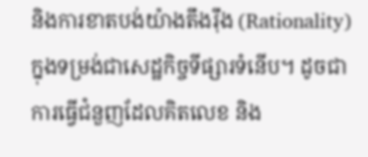និងការខាតបង់យ៉ាងតឹងរ៉ឹង (Rationality) ក្នុងទម្រង់ជាសេដ្ឋកិច្ចទីផ្សារទំនើប។ ដូចជាការធ្វើជំនួញដែលគិតលេខ និង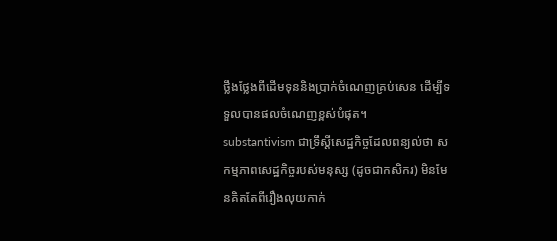ថ្លឹងថ្លែងពីដើមទុននិងប្រាក់ចំណេញគ្រប់សេន ដើម្បីទទួលបានផលចំណេញខ្ពស់បំផុត។
substantivism ជាទ្រឹស្តីសេដ្ឋកិច្ចដែលពន្យល់ថា សកម្មភាពសេដ្ឋកិច្ចរបស់មនុស្ស (ដូចជាកសិករ) មិនមែនគិតតែពីរឿងលុយកាក់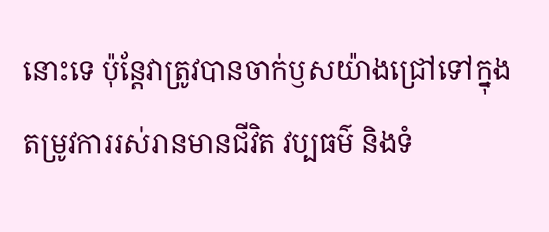នោះទេ ប៉ុន្តែវាត្រូវបានចាក់ឫសយ៉ាងជ្រៅទៅក្នុងតម្រូវការរស់រានមានជីវិត វប្បធម៌ និងទំ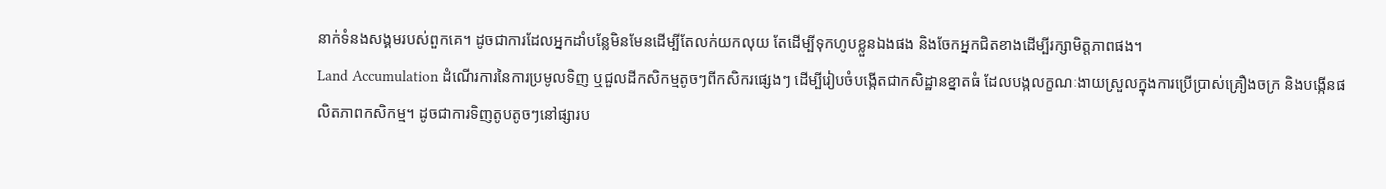នាក់ទំនងសង្គមរបស់ពួកគេ។ ដូចជាការដែលអ្នកដាំបន្លែមិនមែនដើម្បីតែលក់យកលុយ តែដើម្បីទុកហូបខ្លួនឯងផង និងចែកអ្នកជិតខាងដើម្បីរក្សាមិត្តភាពផង។
Land Accumulation ដំណើរការនៃការប្រមូលទិញ ឬជួលដីកសិកម្មតូចៗពីកសិករផ្សេងៗ ដើម្បីរៀបចំបង្កើតជាកសិដ្ឋានខ្នាតធំ ដែលបង្កលក្ខណៈងាយស្រួលក្នុងការប្រើប្រាស់គ្រឿងចក្រ និងបង្កើនផលិតភាពកសិកម្ម។ ដូចជាការទិញតូបតូចៗនៅផ្សារប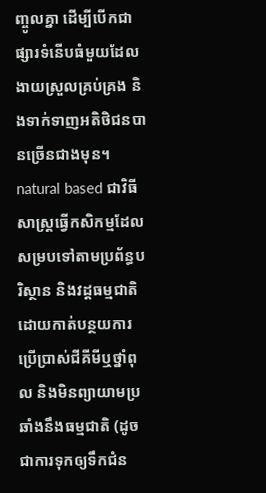ញ្ចូលគ្នា ដើម្បីបើកជាផ្សារទំនើបធំមួយដែលងាយស្រួលគ្រប់គ្រង និងទាក់ទាញអតិថិជនបានច្រើនជាងមុន។
natural based ជាវិធីសាស្ត្រធ្វើកសិកម្មដែលសម្របទៅតាមប្រព័ន្ធបរិស្ថាន និងវដ្តធម្មជាតិ ដោយកាត់បន្ថយការប្រើប្រាស់ជីគីមីឬថ្នាំពុល និងមិនព្យាយាមប្រឆាំងនឹងធម្មជាតិ (ដូចជាការទុកឲ្យទឹកជំន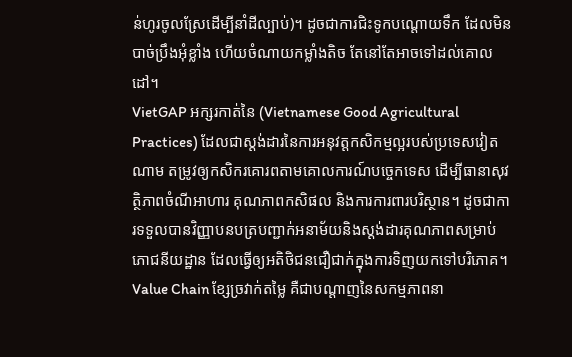ន់ហូរចូលស្រែដើម្បីនាំដីល្បាប់)។ ដូចជាការជិះទូកបណ្តោយទឹក ដែលមិនបាច់ប្រឹងអុំខ្លាំង ហើយចំណាយកម្លាំងតិច តែនៅតែអាចទៅដល់គោលដៅ។
VietGAP អក្សរកាត់នៃ (Vietnamese Good Agricultural Practices) ដែលជាស្តង់ដារនៃការអនុវត្តកសិកម្មល្អរបស់ប្រទេសវៀតណាម តម្រូវឲ្យកសិករគោរពតាមគោលការណ៍បច្ចេកទេស ដើម្បីធានាសុវត្ថិភាពចំណីអាហារ គុណភាពកសិផល និងការការពារបរិស្ថាន។ ដូចជាការទទួលបានវិញ្ញាបនបត្របញ្ជាក់អនាម័យនិងស្តង់ដារគុណភាពសម្រាប់ភោជនីយដ្ឋាន ដែលធ្វើឲ្យអតិថិជនជឿជាក់ក្នុងការទិញយកទៅបរិភោគ។
Value Chain ខ្សែច្រវាក់តម្លៃ គឺជាបណ្តាញនៃសកម្មភាពនា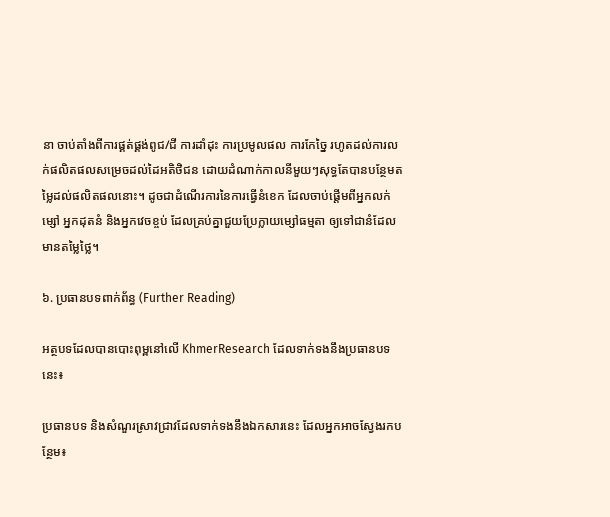នា ចាប់តាំងពីការផ្គត់ផ្គង់ពូជ/ជី ការដាំដុះ ការប្រមូលផល ការកែច្នៃ រហូតដល់ការលក់ផលិតផលសម្រេចដល់ដៃអតិថិជន ដោយដំណាក់កាលនីមួយៗសុទ្ធតែបានបន្ថែមតម្លៃដល់ផលិតផលនោះ។ ដូចជាដំណើរការនៃការធ្វើនំខេក ដែលចាប់ផ្តើមពីអ្នកលក់ម្សៅ អ្នកដុតនំ និងអ្នកវេចខ្ចប់ ដែលគ្រប់គ្នាជួយប្រែក្លាយម្សៅធម្មតា ឲ្យទៅជានំដែលមានតម្លៃថ្លៃ។

៦. ប្រធានបទពាក់ព័ន្ធ (Further Reading)

អត្ថបទដែលបានបោះពុម្ពនៅលើ KhmerResearch ដែលទាក់ទងនឹងប្រធានបទនេះ៖

ប្រធានបទ និងសំណួរស្រាវជ្រាវដែលទាក់ទងនឹងឯកសារនេះ ដែលអ្នកអាចស្វែងរកបន្ថែម៖